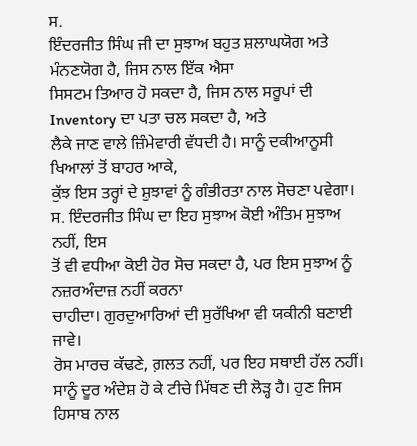ਸ.
ਇੰਦਰਜੀਤ ਸਿੰਘ ਜੀ ਦਾ ਸੁਝਾਅ ਬਹੁਤ ਸ਼ਲਾਘਯੋਗ ਅਤੇ ਮੰਨਣਯੋਗ ਹੈ, ਜਿਸ ਨਾਲ ਇੱਕ ਐਸਾ
ਸਿਸਟਮ ਤਿਆਰ ਹੋ ਸਕਦਾ ਹੈ, ਜਿਸ ਨਾਲ ਸਰੂਪਾਂ ਦੀ Inventory ਦਾ ਪਤਾ ਚਲ ਸਕਦਾ ਹੈ, ਅਤੇ
ਲੈਕੇ ਜਾਣ ਵਾਲੇ ਜ਼ਿੰਮੇਵਾਰੀ ਵੱਧਦੀ ਹੈ। ਸਾਨੂੰ ਦਕੀਆਨੂਸੀ ਖਿਆਲਾਂ ਤੋਂ ਬਾਹਰ ਆਕੇ,
ਕੁੱਝ ਇਸ ਤਰ੍ਹਾਂ ਦੇ ਸ਼ੁਝਾਵਾਂ ਨੂੰ ਗੰਭੀਰਤਾ ਨਾਲ ਸੋਚਣਾ ਪਵੇਗਾ।
ਸ. ਇੰਦਰਜੀਤ ਸਿੰਘ ਦਾ ਇਹ ਸੁਝਾਅ ਕੋਈ ਅੰਤਿਮ ਸੁਝਾਅ ਨਹੀਂ, ਇਸ
ਤੋਂ ਵੀ ਵਧੀਆ ਕੋਈ ਹੋਰ ਸੋਚ ਸਕਦਾ ਹੈ, ਪਰ ਇਸ ਸੁਝਾਅ ਨੂੰ ਨਜ਼ਰਅੰਦਾਜ਼ ਨਹੀਂ ਕਰਨਾ
ਚਾਹੀਦਾ। ਗੁਰਦੁਆਰਿਆਂ ਦੀ ਸੁਰੱਖਿਆ ਵੀ ਯਕੀਨੀ ਬਣਾਈ ਜਾਵੇ।
ਰੋਸ ਮਾਰਚ ਕੱਢਣੇ, ਗ਼ਲਤ ਨਹੀਂ, ਪਰ ਇਹ ਸਥਾਈ ਹੱਲ ਨਹੀਂ।
ਸਾਨੂੰ ਦੂਰ ਅੰਦੇਸ਼ ਹੋ ਕੇ ਟੀਚੇ ਮਿੱਥਣ ਦੀ ਲੋੜ੍ਹ ਹੈ। ਹੁਣ ਜਿਸ ਹਿਸਾਬ ਨਾਲ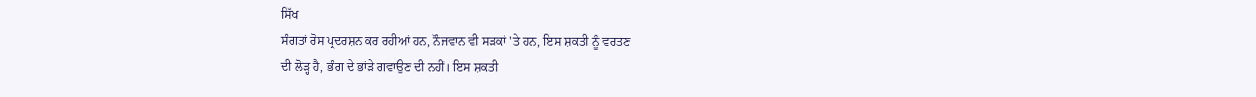ਸਿੱਖ
ਸੰਗਤਾਂ ਰੋਸ ਪ੍ਰਦਰਸ਼ਨ ਕਰ ਰਹੀਆਂ ਹਨ, ਨੌਜਵਾਨ ਵੀ ਸੜਕਾਂ 'ਤੇ ਹਨ, ਇਸ ਸ਼ਕਤੀ ਨੂੰ ਵਰਤਣ
ਦੀ ਲੋੜ੍ਹ ਹੈ, ਭੰਗ ਦੇ ਭਾਂੜੇ ਗਵਾਉਣ ਦੀ ਨਹੀਂ। ਇਸ ਸ਼ਕਤੀ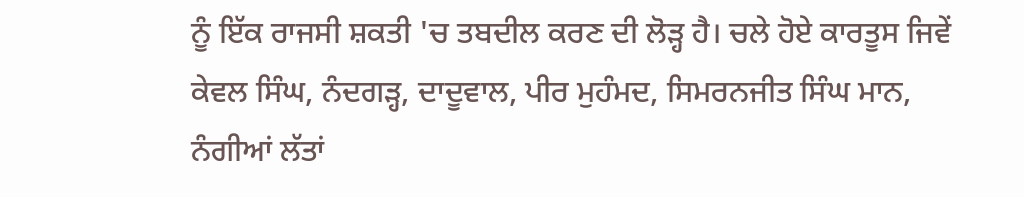ਨੂੰ ਇੱਕ ਰਾਜਸੀ ਸ਼ਕਤੀ 'ਚ ਤਬਦੀਲ ਕਰਣ ਦੀ ਲੋੜ੍ਹ ਹੈ। ਚਲੇ ਹੋਏ ਕਾਰਤੂਸ ਜਿਵੇਂ
ਕੇਵਲ ਸਿੰਘ, ਨੰਦਗੜ੍ਹ, ਦਾਦੂਵਾਲ, ਪੀਰ ਮੁਹੰਮਦ, ਸਿਮਰਨਜੀਤ ਸਿੰਘ ਮਾਨ,
ਨੰਗੀਆਂ ਲੱਤਾਂ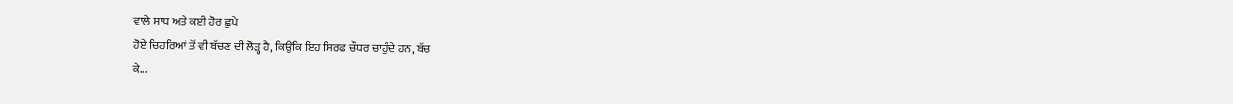ਵਾਲੇ ਸਾਧ ਅਤੇ ਕਈ ਹੋਰ ਛੁਪੇ
ਹੋਏ ਚਿਹਰਿਆਂ ਤੋਂ ਵੀ ਬੱਚਣ ਦੀ ਲੋੜ੍ਹ ਹੈ, ਕਿਉਂਕਿ ਇਹ ਸਿਰਫ ਚੌਧਰ ਚਾਹੁੰਦੇ ਹਨ, ਬੱਚ
ਕੇ...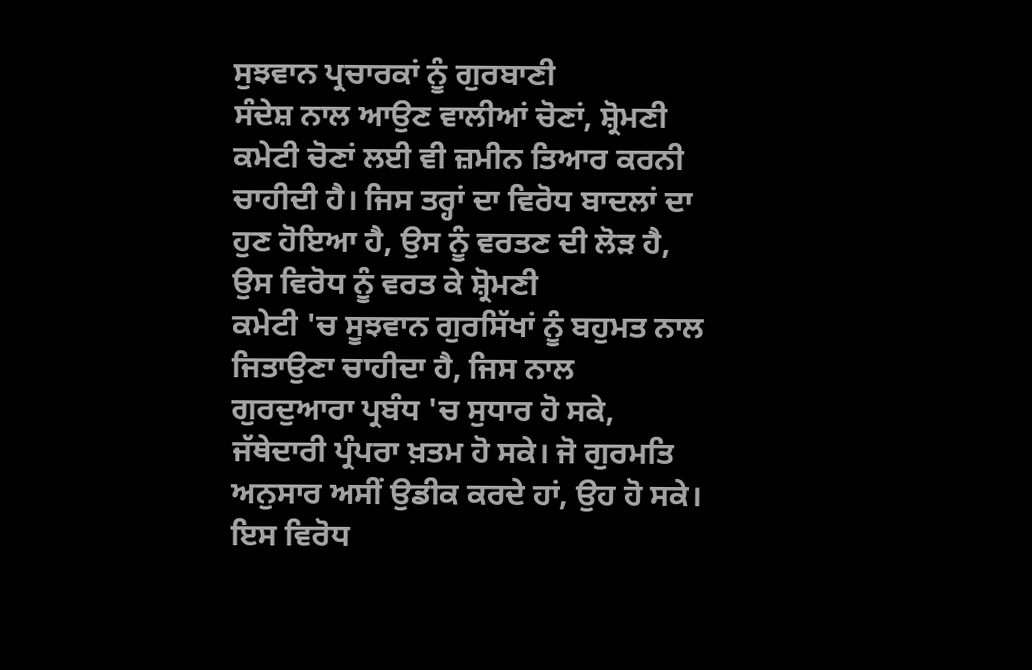ਸੁਝਵਾਨ ਪ੍ਰਚਾਰਕਾਂ ਨੂੰ ਗੁਰਬਾਣੀ
ਸੰਦੇਸ਼ ਨਾਲ ਆਉਣ ਵਾਲੀਆਂ ਚੋਣਾਂ, ਸ਼੍ਰੋਮਣੀ ਕਮੇਟੀ ਚੋਣਾਂ ਲਈ ਵੀ ਜ਼ਮੀਨ ਤਿਆਰ ਕਰਨੀ
ਚਾਹੀਦੀ ਹੈ। ਜਿਸ ਤਰ੍ਹਾਂ ਦਾ ਵਿਰੋਧ ਬਾਦਲਾਂ ਦਾ
ਹੁਣ ਹੋਇਆ ਹੈ, ਉਸ ਨੂੰ ਵਰਤਣ ਦੀ ਲੋੜ ਹੈ, ਉਸ ਵਿਰੋਧ ਨੂੰ ਵਰਤ ਕੇ ਸ਼੍ਰੋਮਣੀ
ਕਮੇਟੀ 'ਚ ਸੂਝਵਾਨ ਗੁਰਸਿੱਖਾਂ ਨੂੰ ਬਹੁਮਤ ਨਾਲ ਜਿਤਾਉਣਾ ਚਾਹੀਦਾ ਹੈ, ਜਿਸ ਨਾਲ
ਗੁਰਦੁਆਰਾ ਪ੍ਰਬੰਧ 'ਚ ਸੁਧਾਰ ਹੋ ਸਕੇ, ਜੱਥੇਦਾਰੀ ਪ੍ਰੰਪਰਾ ਖ਼ਤਮ ਹੋ ਸਕੇ। ਜੋ ਗੁਰਮਤਿ
ਅਨੁਸਾਰ ਅਸੀਂ ਉਡੀਕ ਕਰਦੇ ਹਾਂ, ਉਹ ਹੋ ਸਕੇ। ਇਸ ਵਿਰੋਧ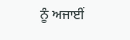ਨੂੰ ਅਜਾਈਂ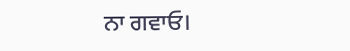ਨਾ ਗਵਾਓ।